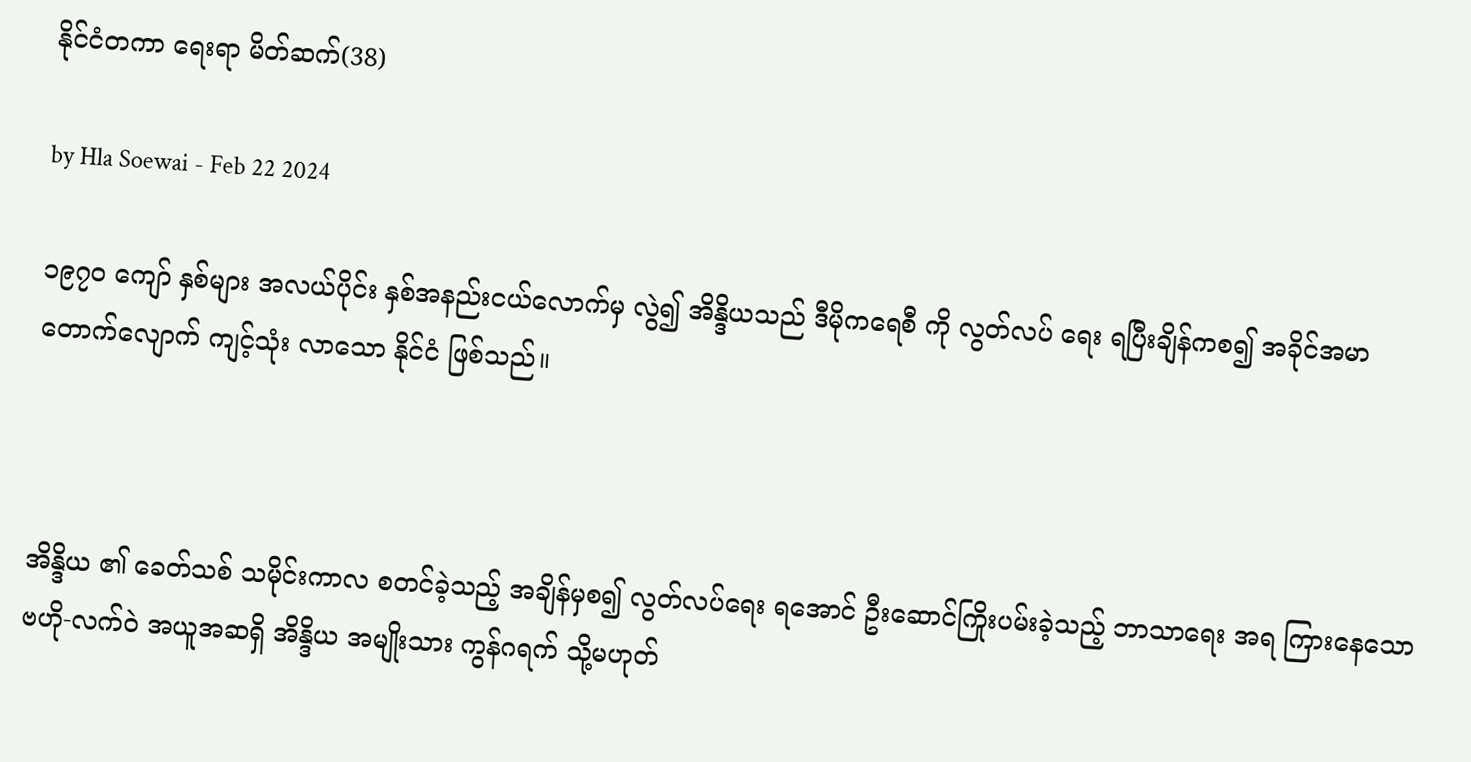နိုင်ငံတကာ ရေးရာ မိတ်ဆက်(38)

by Hla Soewai - Feb 22 2024

၁၉၇၀ ကျော် နှစ်များ အလယ်ပိုင်း နှစ်အနည်းငယ်လောက်မှ လွဲ၍ အိန္ဒိယသည် ဒီမိုကရေစီ ကို လွတ်လပ် ရေး ရပြီးချိန်ကစ၍ အခိုင်အမာ တောက်လျောက် ကျင့်သုံး လာသော နိုင်ငံ ဖြစ်သည်။



အိန္ဒိယ ၏ ခေတ်သစ် သမိုင်းကာလ စတင်ခဲ့သည့် အချိန်မှစ၍ လွတ်လပ်ရေး ရအောင် ဦးဆောင်ကြိုးပမ်းခဲ့သည့် ဘာသာရေး အရ ကြားနေသော ဗဟို-လက်ဝဲ အယူအဆရှိ အိန္ဒိယ အမျိုးသား ကွန်ဂရက် သို့မဟုတ်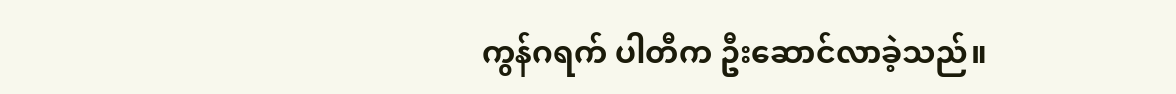ကွန်ဂရက် ပါတီက ဦးဆောင်လာခဲ့သည်။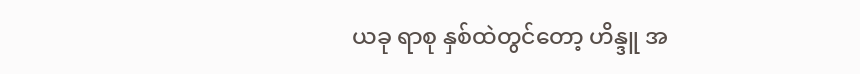ယခု ရာစု နှစ်ထဲတွင်တော့ ဟိန္ဒူ အ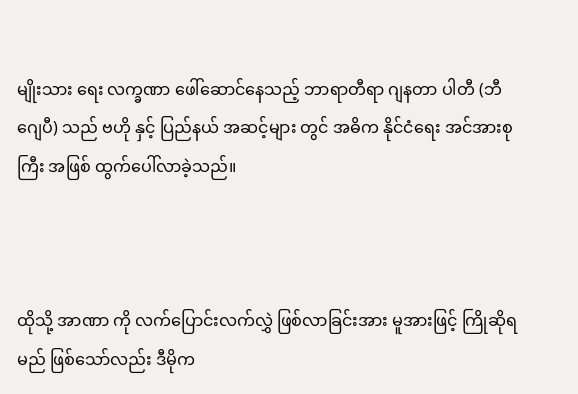မျိုးသား ရေး လက္ခဏာ ဖေါ်ဆောင်နေသည့် ဘာရာတီရာ ဂျနတာ ပါတီ (ဘီဂျေပီ) သည် ဗဟို နှင့် ပြည်နယ် အဆင့်များ တွင် အဓိက နိုင်ငံရေး အင်အားစုကြီး အဖြစ် ထွက်ပေါ်လာခဲ့သည်။



ထိုသို့ အာဏာ ကို လက်ပြောင်းလက်လွှဲ ဖြစ်လာခြင်းအား မူအားဖြင့် ကြိုဆိုရမည် ဖြစ်သော်လည်း ဒီမိုက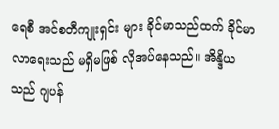ရေစီ အင်စတီကျုးရှင်း များ ခိုင်မာသည်ထက် ခိုင်မာလာရေးသည် မရှိမဖြစ် လိုအပ်နေသည်။ အိန္ဒိယသည် ဂျပန်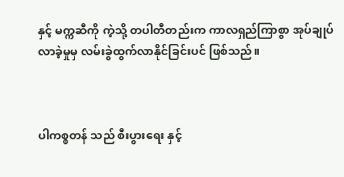နှင့် မက္ကဆီကို ကဲ့သို့ တပါတီတည်းက ကာလရှည်ကြာစွာ အုပ်ချုပ်လာခဲ့မှုမှ လမ်းခွဲထွက်လာနိုင်ခြင်းပင် ဖြစ်သည်။



ပါကစ္စတန် သည် စီးပွားရေး နှင့်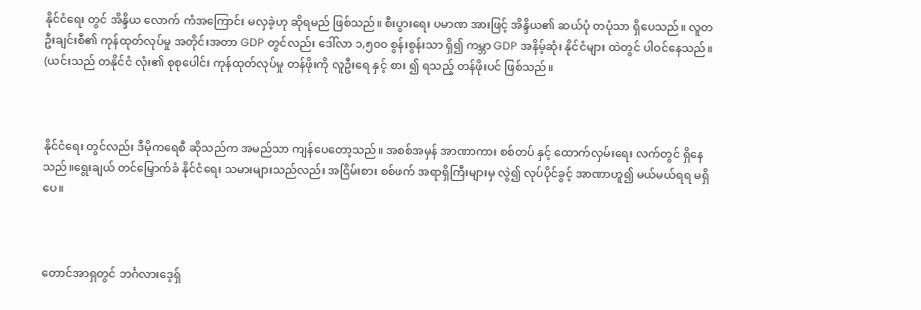နိုင်ငံရေး တွင် အိန္ဒိယ လောက် ကံအကြောင်း မလှခဲ့ဟု ဆိုရမည် ဖြစ်သည်။ စီးပွားရေး ပမာဏ အားဖြင့် အိန္ဒိယ၏ ဆယ်ပုံ တပုံသာ ရှိပေသည်။ လူတဦးချင်းစီ၏ ကုန်ထုတ်လုပ်မှု အတိုင်းအတာ GDP တွင်လည်း ဒေါ်လာ ၁,၅၀၀ စွန်းစွန်းသာ ရှိ၍ ကမ္ဘာ GDP အနိမ့်ဆုံး နိုင်ငံများ ထဲတွင် ပါဝင်နေသည်။ (ယင်းသည် တနိုင်ငံ လုံး၏ စုစုပေါင်း ကုန်ထုတ်လုပ်မှု တန်ဖိုးကို လူဦးရေ နှင့် စား ၍ ရသည့် တန်ဖိုးပင် ဖြစ်သည်။



နိုင်ငံရေး တွင်လည်း ဒီမိုကရေစီ ဆိုသည်က အမည်သာ ကျန်ပေတော့သည်။ အစစ်အမှန် အာဏာကား စစ်တပ် နှင့် ထောက်လှမ်းရေး လက်တွင် ရှိနေသည်။ရွေးချယ် တင်မြှောက်ခံ နိုင်ငံရေး သမားများသည်လည်း အငြိမ်းစား စစ်ဖက် အရာရှိကြီးများမှ လွဲ၍ လုပ်ပိုင်ခွင့် အာဏာဟူ၍ မယ်မယ်ရရ မရှိပေ။



တောင်အာရှတွင် ဘင်္ဂလားဒေ့ရှ်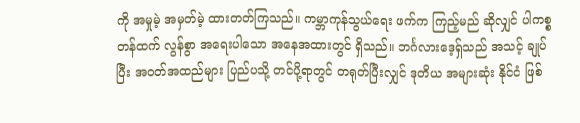ကို အမှုမဲ့ အမှတ်မဲ့ ထားတတ်ကြသည်။ ကမ္ဘာကုန်သွယ်ရေး ဖက်က ကြည့်မည် ဆိုလျှင် ပါကစ္စတန်ထက် လွန်စွာ အရေးပါသော အနေအထားတွင် ရှိသည်။ ဘင်္ဂလားဒေ့ရှ်သည် အသင့် ချုပ်ပြီး အဝတ်အထည်များ ပြည်ပသို့ တင်ပို့ရာတွင် တရုတ်ပြီးလျှင် ဒုတိယ အများဆုံး နိုင်ငံ ဖြစ်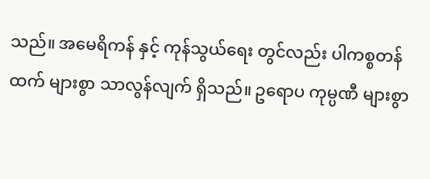သည်။ အမေရိကန် နှင့် ကုန်သွယ်ရေး တွင်လည်း ပါကစ္စတန်ထက် များစွာ သာလွန်လျက် ရှိသည်။ ဥရောပ ကုမ္ပဏီ များစွာ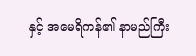နှင့် အမေရိကန်၏ နာမည်ကြီး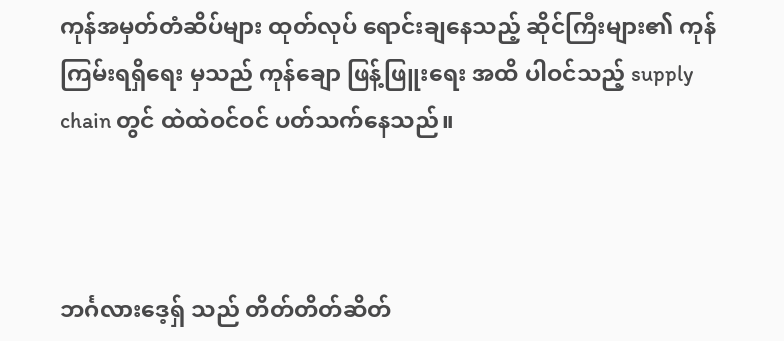ကုန်အမှတ်တံဆိပ်များ ထုတ်လုပ် ရောင်းချနေသည့် ဆိုင်ကြီးများ၏ ကုန်ကြမ်းရရှိရေး မှသည် ကုန်ချော ဖြန့်ဖြူးရေး အထိ ပါဝင်သည့် supply chain တွင် ထဲထဲဝင်ဝင် ပတ်သက်နေသည်။



ဘင်္ဂလားဒေ့ရှ် သည် တိတ်တိတ်ဆိတ်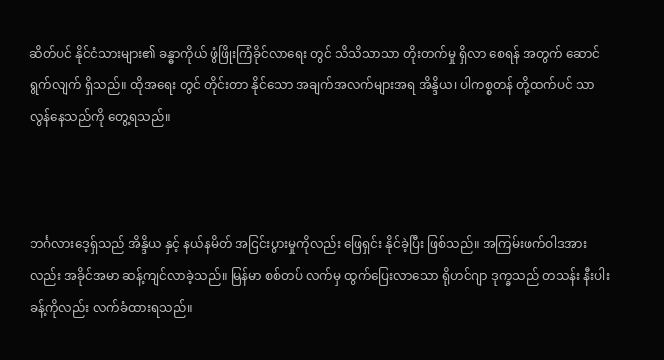ဆိတ်ပင် နိုင်ငံသားများ၏ ခန္ဓာကိုယ် ဖွံဖြိုးကြံခိုင်လာရေး တွင် သိသိသာသာ တိုးတက်မှု ရှိလာ‌ စေရန် အတွက် ဆောင်ရွက်လျက် ရှိသည်။ ထိုအရေး တွင် တိုင်းတာ နိုင်သော အချက်အလက်များအရ အိန္ဒိယ၊ ပါကစ္စတန် တို့ထက်ပင် သာလွန်နေသည်ကို တွေ့ရသည်။



ဘင်္ဂလားဒေ့ရှ်သည် အိန္ဒိယ နှင့် နယ်နမိတ် အငြင်းပွားမှုကိုလည်း ‌ဖြေရှင်း နိုင်ခဲ့ပြီး ဖြစ်သည်။ အကြမ်းဖက်ဝါဒအား လည်း အခိုင်အမာ ဆန့်ကျင်လာခဲ့သည်။ မြန်မာ စစ်တပ် လက်မှ ထွက်ပြေးလာသော ရိုဟင်ဂျာ ဒုက္ခသည် တသန်း နီးပါးခန့်ကိုလည်း လက်ခံထားရသည်။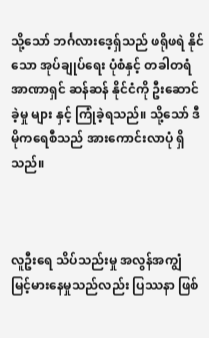သို့သော် ဘင်္ဂလားဒေ့ရှ်သည် ဖရိုဖရဲ နိုင်သော အုပ်ချုပ်ရေး ပုံစံနှင့် တခါတရံ အာဏာရှင် ဆန်ဆန် နိုင်ငံကို ဦးဆောင်ခဲ့မှု များ နှင့် ကြုံခဲ့ရသည်။ သို့သော် ဒီမိုကရေစီသည် အားကောင်းလာပုံ ရှိသည်။



လူဦးရေ သိပ်သည်းမှု အလွန်အကျွံ မြင့်မားနေမှုသည်လည်း ပြဿနာ ဖြစ်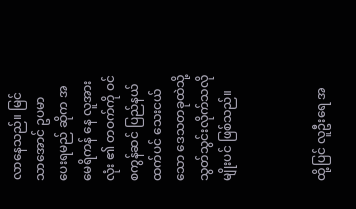လာ‌နေသည်။ မြင်သာအောင် ဥပမာ ပေးရမည် ဆိုက အမေရိကန် နေ လူအားလုံး ၏ တဝက်ကို ဝင်စကွန်ဆင် ပြည်နယ်ထက်ပင် သေးငယ်သော ဒေသတခုထဲသို့ သွတ်သွင်းလိုက်သလို မျိုးပင် ဖြစ်သည်။



ထို့ပြင် လူဦးရေ အ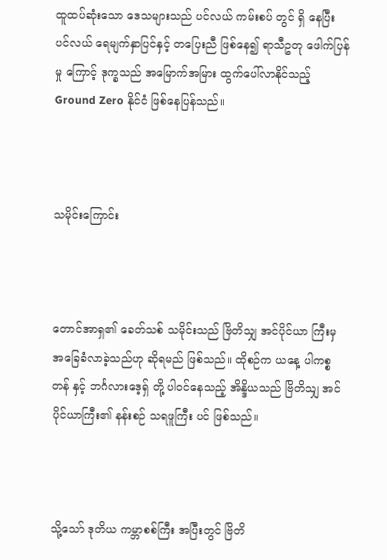ထူထပ်ဆုံးသော ဒေသများသည် ပင်လယ် ကမ်းစပ် တွင် ရှိ‌ နေပြီး ပင်လယ် ရေမျက်နှာပြင်နှင့် တပြေးညီ ဖြစ်နေ၍ ရာသီဥတု ဖေါက်ပြန်မှု ကြောင့် ဒုက္ခသည် အမြောက်အမြား ထွက်ပေါ်လာနိုင်သည့် Ground Zero နိုင်ငံ ဖြစ်နေပြန်သည်။



သမိုင်းကြောင်း



တောင်အာရှ၏ ခေတ်သစ် သမိုင်းသည် ဗြိတိသျှ အင်ပိုင်ယာ ကြီးမှ အခြေခံလာခဲ့သည်ဟု ဆိုရမည် ဖြစ်သည်။ ထိုစဉ်က ယနေ့ ပါကစ္စတန် နှင့် ဘင်္ဂလားဒေ့ရှ် တို့ ပါဝင်နေသည့် အိန္ဒိယသည် ဗြိတိသျှ အင်ပိုင်ယာကြီး၏ နန်းစဉ် သရဖူကြီး ပင် ဖြစ်သည်။



သို့သော် ဒုတိယ ကမ္ဘာစစ်ကြီး အပြီးတွင် ဗြိတိ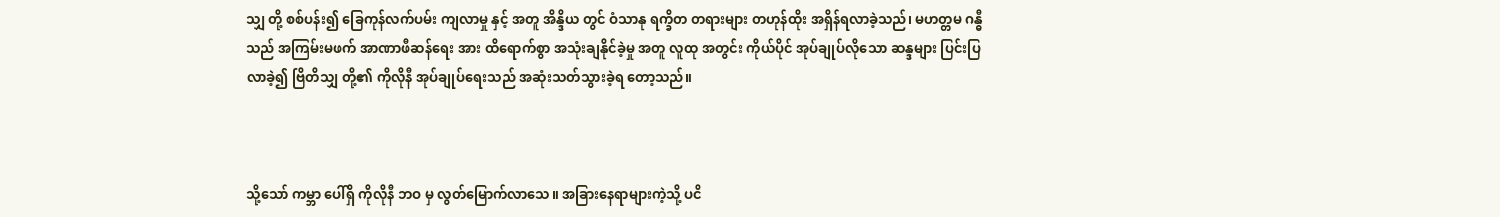သျှ တို့ စစ်ပန်း၍ ခြေကုန်လက်ပမ်း ကျလာမှု နှင့် အတူ အိန္ဒိယ တွင် ဝံသာနု ရက္ခိတ တရားများ တဟုန်ထိုး အရှိန်ရလာခဲ့သည်၊ မဟတ္တမ ဂန္ဓီ သည် အကြမ်းမဖက် အာဏာဖီဆန်ရေး အား ထိရောက်စွာ အသုံးချနိုင်ခဲ့မှု အတူ လူထု အတွင်း ကိုယ်ပိုင် အုပ်ချုပ်လိုသော ဆန္ဒများ ပြင်းပြလာခဲ့၍ ဗြိတိသျှ တို့၏ ကိုလိုနီ အုပ်ချုပ်ရေးသည် အဆုံးသတ်သွားခဲ့ရ တော့သည်။



သို့သော် ကမ္ဘာ‌ ပေါ်ရှိ ကိုလိုနီ ဘဝ မှ လွတ်မြောက်လာသေ။ အခြားနေရာများကဲ့သို့ ပငိ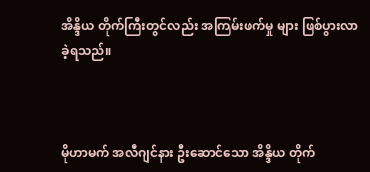အိန္ဒိယ တိုက်ကြီးတွင်လည်း အကြမ်းဖက်မှု များ ဖြစ်ပွားလာခဲ့ရသည်။



မိုဟာမက် အလီဂျင်နား ဦးဆောင်သော အိန္ဒိယ တိုက်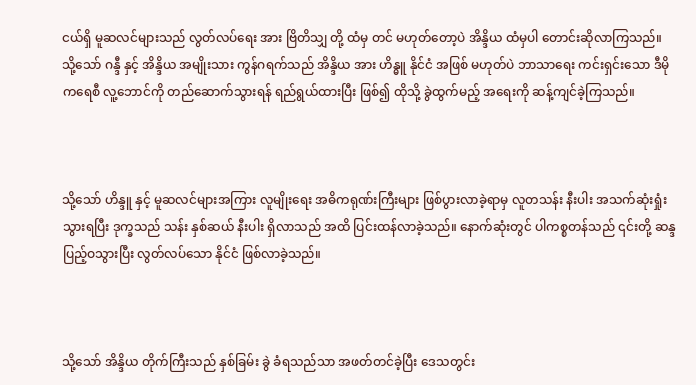ငယ်ရှိ မူဆလင်များသည် လွတ်လပ်ရေး အား ဗြိတိသျှ တို့ ထံမှ တင် မဟုတ်တော့ပဲ အိန္ဒိယ ထံမှပါ တောင်းဆိုလာကြသည်။ သို့သော် ဂန္ဒီ နှင့် အိန္ဒိယ အမျိုးသား ကွန်ဂရက်သည် အိန္ဒိယ အား ဟိန္ဓူ နိုင်ငံ အဖြစ် မဟုတ်ပဲ ဘာသာရေး ကင်းရှင်းသော ဒီမိုကရေစီ လူ့ဘောင်ကို တည်ဆောက်သွားရန် ရည်ရွယ်ထားပြီး ဖြစ်၍ ထိုသို့ ခွဲထွက်မည့် အရေးကို ဆန့်ကျင်ခဲ့ကြသည်။



သို့သော် ဟိန္ဒူ နှင့် မူဆလင်များအကြား လူမျိုးရေး အဓိကရုဏ်းကြီးများ ဖြစ်ပွားလာခဲ့ရာမှ လူတသန်း နီးပါး အသက်ဆုံးရှုံးသွားရပြီး ဒုက္ခသည် သန်း နှစ်ဆယ် နီးပါး ရှိလာသည် အထိ ပြင်းထန်လာခဲ့သည်။ နောက်ဆုံးတွင် ပါကစ္စတန်သည် ၎င်းတို့ ဆန္ဒ ပြည့်ဝသွားပြီး လွတ်လပ်သော နိုင်ငံ ဖြစ်လာခဲ့သည်။



သို့သော် အိန္ဒိယ တိုက်ကြီးသည် နှစ်ခြမ်း ခွဲ ခံရသည်သာ အဖတ်တင်ခဲ့ပြီး ဒေသတွင်း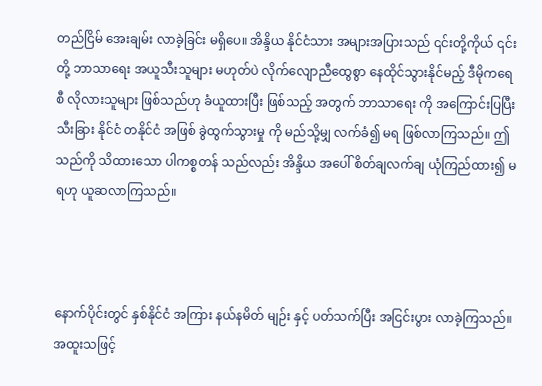တည်ငြိမ် အေးချမ်း လာခဲ့ခြင်း မရှိပေ။ အိန္ဒိယ နိုင်ငံသား အများအပြားသည် ၎င်းတို့ကိုယ် ၎င်းတို့ ဘာသာရေး အယူသီးသူများ မဟုတ်ပဲ လိုက်‌လျောညီထွေစွာ နေထိုင်သွားနိုင်မည့် ဒီမိုကရေစီ လိုလားသူများ ဖြစ်သည်ဟု ခံယူထားပြီး ဖြစ်သည့် အတွက် ဘာသာရေး ကို အကြောင်းပြပြီး သီးခြား နိုင်ငံ တနိုင်ငံ အဖြစ် ခွဲထွက်သွားမှု ကို မည်သို့မျှ လက်ခံ၍ မရ ဖြစ်‌လာကြသည်။ ဤသည်ကို သိထားသော ပါကစ္စတန် သည်လည်း အိန္ဒိယ အပေါ် စိတ်ချလက်ချ ယုံကြည်ထား၍ မရဟု ယူဆလာကြသည်။



နောက်ပိုင်းတွင် နှစ်နိုင်ငံ အကြား နယ်နမိတ် မျဉ်း နှင့် ပတ်သက်ပြီး အငြင်းပွား လာခဲ့ကြသည်။ အထူးသဖြင့်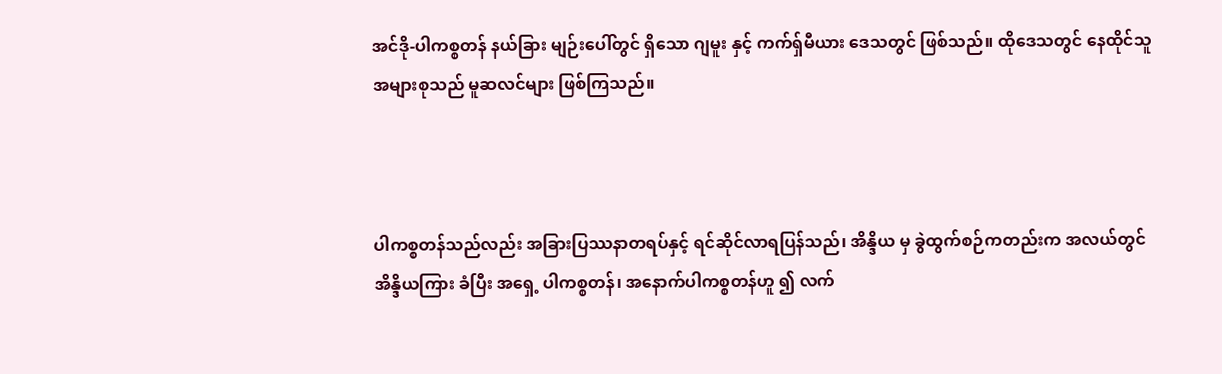အင်ဒို-ပါကစ္စတန် နယ်ခြား မျဉ်းပေါ်တွင် ရှိသော ဂျမူး နှင့် ကက်ရှ်မီယား ဒေသတွင် ဖြစ်သည်။ ထိုဒေသတွင် နေထိုင်သူ အများစုသည် မူဆလင်များ ဖြစ်ကြသည်။



ပါကစ္စတန်သည်လည်း အခြားပြဿနာတရပ်နှင့် ရင်ဆိုင်လာရပြန်သည်၊ အိန္ဒိယ မှ ခွဲထွက်စဉ်ကတည်းက အလယ်တွင် အိန္ဒိယကြား ခံပြီး အရှေ့ ပါကစ္စတန်၊ အနောက်ပါကစ္စတန်ဟူ ၍ လက်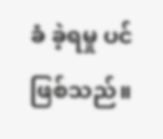ခံ ခဲ့ရမှု ပင် ဖြစ်သည်။